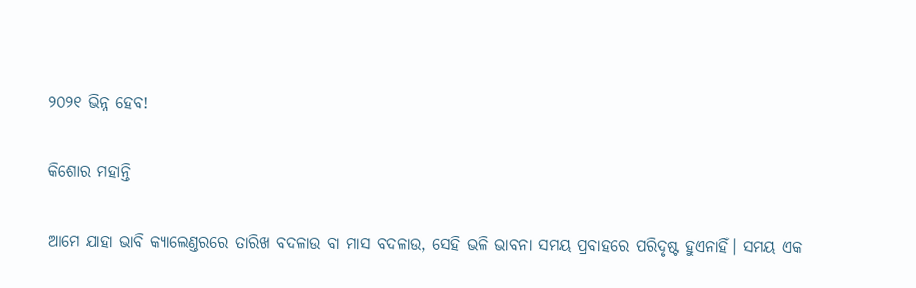୨୦୨୧ ଭିନ୍ନ ହେବ!

କିଶୋର ମହାନ୍ତି

ଆମେ ଯାହା ଭାବି କ୍ୟାଲେଣ୍ତରରେ ତାରିଖ ବଦଳାଉ ବା ମାସ ବଦଳାଉ, ସେହି ଭଳି ଭାବନା ସମୟ ପ୍ରବାହରେ ପରିଦୃଷ୍ଟ ହୁଏନାହିଁ। ସମୟ ଏକ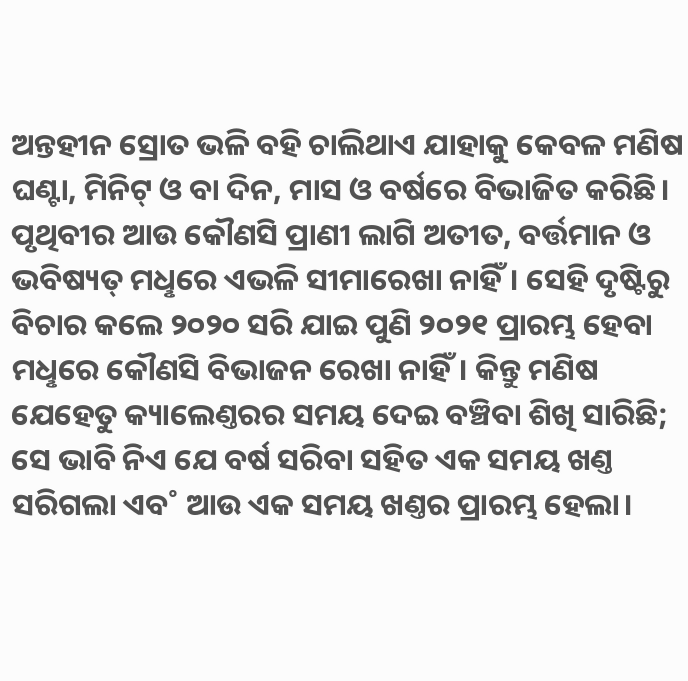ଅନ୍ତହୀନ ସ୍ରୋତ ଭଳି ବହି ଚାଲିଥାଏ ଯାହାକୁ କେବଳ ମଣିଷ ଘଣ୍ଟା, ମିନିଟ୍‌ ଓ ବା ଦିନ, ମାସ ଓ ବର୍ଷରେ ବିଭାଜିତ କରିଛି। ପୃଥିବୀର ଆଉ କୌଣସି ପ୍ରାଣୀ ଲାଗି ଅତୀତ, ବର୍ତ୍ତମାନ ଓ ଭବିଷ୍ୟତ୍‌ ମଧୢରେ ଏଭଳି ସୀମାରେଖା ନାହିଁ। ସେହି ଦୃଷ୍ଟିରୁ ବିଚାର କଲେ ୨୦୨୦ ସରି ଯାଇ ପୁଣି ୨୦୨୧ ପ୍ରାରମ୍ଭ ହେବା ମଧୢରେ କୌଣସି ବିଭାଜନ ରେଖା ନାହିଁ। କିନ୍ତୁ ମଣିଷ ଯେହେତୁ କ୍ୟାଲେଣ୍ତରର ସମୟ ଦେଇ ବଞ୍ଚିବା ଶିଖି ସାରିଛି; ସେ ଭାବି ନିଏ ଯେ ବର୍ଷ ସରିବା ସହିତ ଏକ ସମୟ ଖଣ୍ତ ସରିଗଲା ଏବ˚ ଆଉ ଏକ ସମୟ ଖଣ୍ତର ପ୍ରାରମ୍ଭ ହେଲା।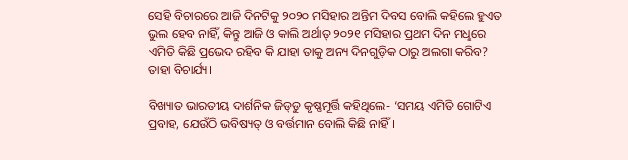ସେହି ବିଚାରରେ ଆଜି ଦିନଟିକୁ ୨୦୨୦ ମସିହାର ଅନ୍ତିମ ଦିବସ ବୋଲି କହିଲେ ହୁଏତ ଭୁଲ ହେବ ନାହିଁ, କିନ୍ତୁ ଆଜି ଓ କାଲି ଅର୍ଥାତ୍‌ ୨୦୨୧ ମସିହାର ପ୍ରଥମ ଦିନ ମଧୢରେ ଏମିତି କିଛି ପ୍ରଭେଦ ରହିବ କି ଯାହା ତାକୁ ଅନ୍ୟ ଦିନଗୁଡ଼ିକ ଠାରୁ ଅଲଗା କରିବ? ତାହା ବିଚାର୍ଯ୍ୟ।

ବିଖ୍ୟାତ ଭାରତୀୟ ଦାର୍ଶନିକ ଜିଡ୍‌ଡୁ କୃଷ୍ଣମୂର୍ତ୍ତି କହିଥିଲେ- ‘ସମୟ ଏମିତି ଗୋଟିଏ ପ୍ରବାହ, ଯେଉଁଠି ଭବିଷ୍ୟତ୍‌ ଓ ବର୍ତ୍ତମାନ ବୋଲି କିଛି ନାହିଁ।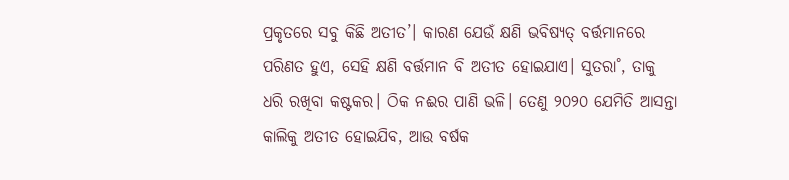ପ୍ରକୃତରେ ସବୁ କିଛି ଅତୀତ’। କାରଣ ଯେଉଁ କ୍ଷଣି ଭବିଷ୍ୟତ୍‌ ବର୍ତ୍ତମାନରେ ପରିଣତ ହୁଏ, ସେହି କ୍ଷଣି ବର୍ତ୍ତମାନ ବି ଅତୀତ ହୋଇଯାଏ। ସୁତରା˚, ତାକୁ ଧରି ରଖିବା କଷ୍ଟକର। ଠିକ ନଈର ପାଣି ଭଳି। ତେଣୁ ୨୦୨୦ ଯେମିତି ଆସନ୍ତା କାଲିକୁ ଅତୀତ ହୋଇଯିବ, ଆଉ ବର୍ଷକ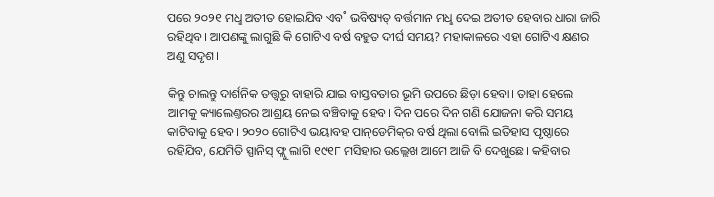ପରେ ୨୦୨୧ ମଧୢ ଅତୀତ ହୋଇଯିବ ଏବ˚ ଭବିଷ୍ୟତ୍‌ ବର୍ତ୍ତମାନ ମଧୢ ଦେଇ ଅତୀତ ହେବାର ଧାରା ଜାରି ରହିଥିବ। ଆପଣଙ୍କୁ ଲାଗୁଛି କି ଗୋଟିଏ ବର୍ଷ ବହୁତ ଦୀର୍ଘ ସମୟ? ମହାକାଳରେ ଏହା ଗୋଟିଏ କ୍ଷଣର ଅଣୁ ସଦୃଶ।

କିନ୍ତୁ ଚାଲନ୍ତୁ ଦାର୍ଶନିକ ତତ୍ତ୍ବରୁ ବାହାରି ଯାଇ ବାସ୍ତବତାର ଭୂମି ଉପରେ ଛିଡ଼ା ହେବା। ତାହା ହେଲେ ଆମକୁ କ୍ୟାଲେଣ୍ତରର ଆଶ୍ରୟ ନେଇ ବଞ୍ଚିବାକୁ ହେବ। ଦିନ ପରେ ଦିନ ଗଣି ଯୋଜନା କରି ସମୟ କାଟିବାକୁ ହେବ। ୨୦୨୦ ଗୋଟିଏ ଭୟାବହ ପାନ୍‌ଡେମିକ୍‌ର ବର୍ଷ ଥିଲା ବୋଲି ଇତିହାସ ପୃଷ୍ଠାରେ ରହିଯିବ, ଯେମିତି ସ୍ପାନିସ୍‌ ଫ୍ଲୁ ଲାଗି ୧୯୧୮ ମସିହାର ଉଲ୍ଲେଖ ଆମେ ଆଜି ବି ଦେଖୁଛେ। କହିବାର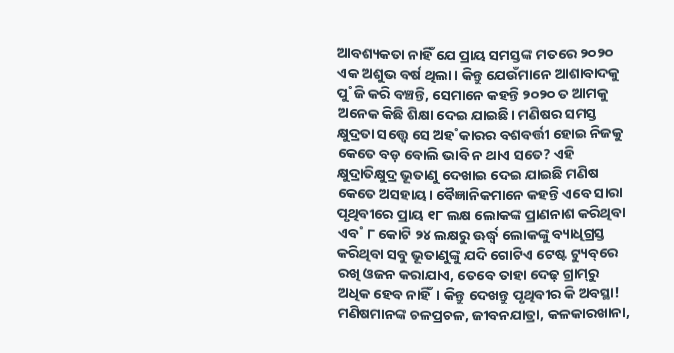ଆବଶ୍ୟକତା ନାହିଁ ଯେ ପ୍ରାୟ ସମସ୍ତଙ୍କ ମତରେ ୨୦୨୦ ଏକ ଅଶୁଭ ବର୍ଷ ଥିଲା। କିନ୍ତୁ ଯେଉଁମାନେ ଆଶାବାଦକୁ ପୁ˚ଜି କରି ବଞ୍ଚନ୍ତି, ସେମାନେ କହନ୍ତି ୨୦୨୦ ତ ଆମକୁ ଅନେକ କିଛି ଶିକ୍ଷା ଦେଇ ଯାଇଛି। ମଣିଷର ସମସ୍ତ କ୍ଷୁଦ୍ରତା ସତ୍ତ୍ବେ ସେ ଅହ˚କାରର ବଶବର୍ତ୍ତୀ ହୋଇ ନିଜକୁ କେତେ ବଡ଼ ବୋଲି ଭାବି ନ ଥାଏ ସତେ? ଏହି କ୍ଷୁଦ୍ରାତିକ୍ଷୁଦ୍ର ଭୂତାଣୁ ଦେଖାଇ ଦେଇ ଯାଇଛି ମଣିଷ କେତେ ଅସହାୟ। ବୈଜ୍ଞାନିକମାନେ କହନ୍ତି ଏବେ ସାରା ପୃଥିବୀରେ ପ୍ରାୟ ୧୮ ଲକ୍ଷ ଲୋକଙ୍କ ପ୍ରାଣନାଶ କରିଥିବା ଏବ˚ ୮ କୋଟି ୨୪ ଲକ୍ଷରୁ ଊର୍ଦ୍ଧ୍ବ ଲୋକଙ୍କୁ ବ୍ୟାଧିଗ୍ରସ୍ତ କରିଥିବା ସବୁ ଭୂତାଣୁଙ୍କୁ ଯଦି ଗୋଟିଏ ଟେଷ୍ଟ ଟ୍ୟୁବ୍‌ରେ ରଖି ଓଜନ କରାଯାଏ, ତେବେ ତାହା ଦେଢ଼ ଗ୍ରାମ୍‌ରୁ ଅଧିକ ହେବ ନାହିଁ। କିନ୍ତୁ ଦେଖନ୍ତୁ ପୃଥିବୀର କି ଅବସ୍ଥା! ମଣିଷମାନଙ୍କ ଚଳପ୍ରଚଳ, ଜୀବନଯାତ୍ରା, କଳକାରଖାନା,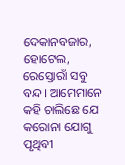ଦେକାନବଜାର, ହୋଟେଲ, ରେସ୍ତୋରାଁ ସବୁ ବନ୍ଦ। ଆମେମାନେ କହି ଚାଲିଛେ ଯେ କରୋନା ଯୋଗୁ ପୃଥିବୀ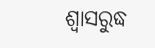ଶ୍ବାସରୁଦ୍ଧ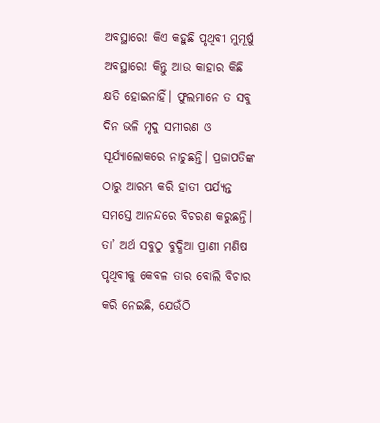ଅବସ୍ଥାରେ! କିଏ କହୁଛି ପୃଥିବୀ ମୁମୂର୍ଷୁ ଅବସ୍ଥାରେ! କିନ୍ତୁ ଆଉ କାହାର କିଛି କ୍ଷତି ହୋଇନାହିଁ। ଫୁଲମାନେ ତ ସବୁ ଦିନ ଭଳି ମୃଦୁ ସମୀରଣ ଓ ସୂର୍ଯ୍ୟାଲୋକରେ ନାଚୁଛନ୍ତି। ପ୍ରଜାପତିଙ୍କ ଠାରୁ ଆରମ୍ଭ କରି ହାତୀ ପର୍ଯ୍ୟନ୍ତ ସମସ୍ତେ ଆନନ୍ଦରେ ବିଚରଣ କରୁଛନ୍ତି। ତା’ ଅର୍ଥ ସବୁଠୁ ବୁଦ୍ଧିଆ ପ୍ରାଣୀ ମଣିଷ ପୃଥିବୀକୁ କେବଳ ତାର ବୋଲି ବିଚାର କରି ନେଇଛି, ଯେଉଁଠି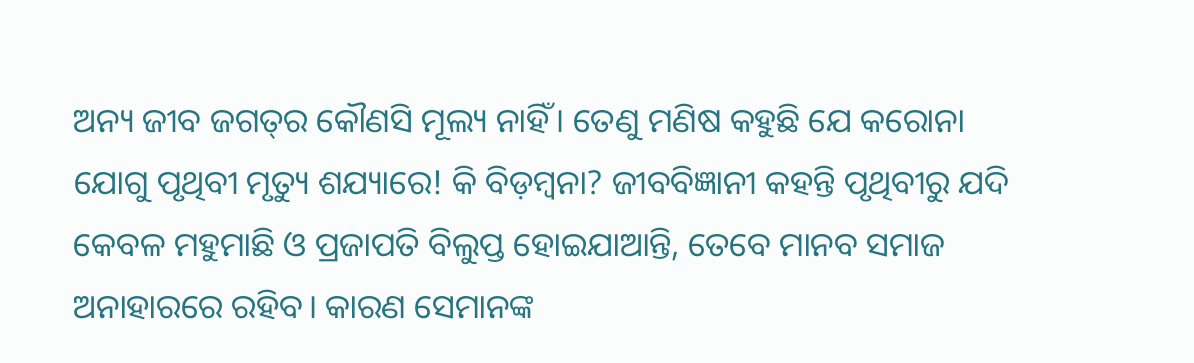ଅନ୍ୟ ଜୀବ ଜଗତ୍‌ର କୌଣସି ମୂଲ୍ୟ ନାହିଁ। ତେଣୁ ମଣିଷ କହୁଛି ଯେ କରୋନା ଯୋଗୁ ପୃଥିବୀ ମୃତ୍ୟୁ ଶଯ୍ୟାରେ! କି ବିଡ଼ମ୍ବନା? ଜୀବବିଜ୍ଞାନୀ କହନ୍ତି ପୃଥିବୀରୁ ଯଦି କେବଳ ମହୁମାଛି ଓ ପ୍ରଜାପତି ବିଲୁପ୍ତ ହୋଇଯାଆନ୍ତି, ତେବେ ମାନବ ସମାଜ ଅନାହାରରେ ରହିବ। କାରଣ ସେମାନଙ୍କ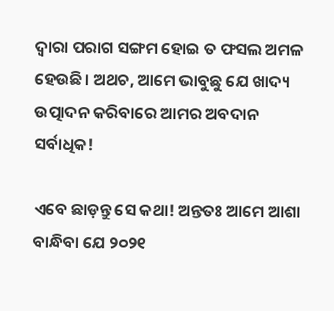ଦ୍ବାରା ପରାଗ ସଙ୍ଗମ ହୋଇ ତ ଫସଲ ଅମଳ ହେଉଛି। ଅଥଚ, ଆମେ ଭାବୁଛୁ ଯେ ଖାଦ୍ୟ ଉତ୍ପାଦନ କରିବାରେ ଆମର ଅବଦାନ ସର୍ବାଧିକ!

ଏବେ ଛାଡ଼ନ୍ତୁ ସେ କଥା! ଅନ୍ତତଃ ଆମେ ଆଶା ବାନ୍ଧିବା ଯେ ୨୦୨୧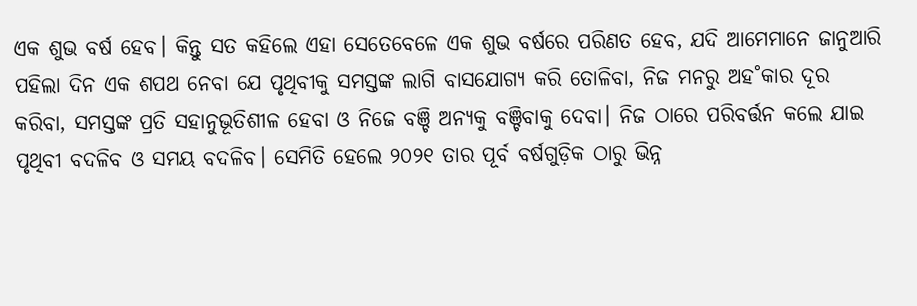ଏକ ଶୁଭ ବର୍ଷ ହେବ। କିନ୍ତୁ ସତ କହିଲେ ଏହା ସେତେବେଳେ ଏକ ଶୁଭ ବର୍ଷରେ ପରିଣତ ହେବ, ଯଦି ଆମେମାନେ ଜାନୁଆରି ପହିଲା ଦିନ ଏକ ଶପଥ ନେବା ଯେ ପୃଥିବୀକୁ ସମସ୍ତଙ୍କ ଲାଗି ବାସଯୋଗ୍ୟ କରି ତୋଳିବା, ନିଜ ମନରୁ ଅହ˚କାର ଦୂର କରିବା, ସମସ୍ତଙ୍କ ପ୍ରତି ସହାନୁଭୂତିଶୀଳ ହେବା ଓ ନିଜେ ବଞ୍ଚି ଅନ୍ୟକୁ ବଞ୍ଚିବାକୁ ଦେବା। ନିଜ ଠାରେ ପରିବର୍ତ୍ତନ କଲେ ଯାଇ ପୃଥିବୀ ବଦଳିବ ଓ ସମୟ ବଦଳିବ। ସେମିତି ହେଲେ ୨୦୨୧ ତାର ପୂର୍ବ ବର୍ଷଗୁଡ଼ିକ ଠାରୁ ଭିନ୍ନ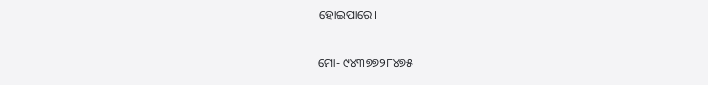ହୋଇପାରେ।

ମୋ- ୯୪୩୭୭୨୮୪୭୫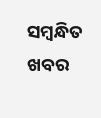ସମ୍ବନ୍ଧିତ ଖବର